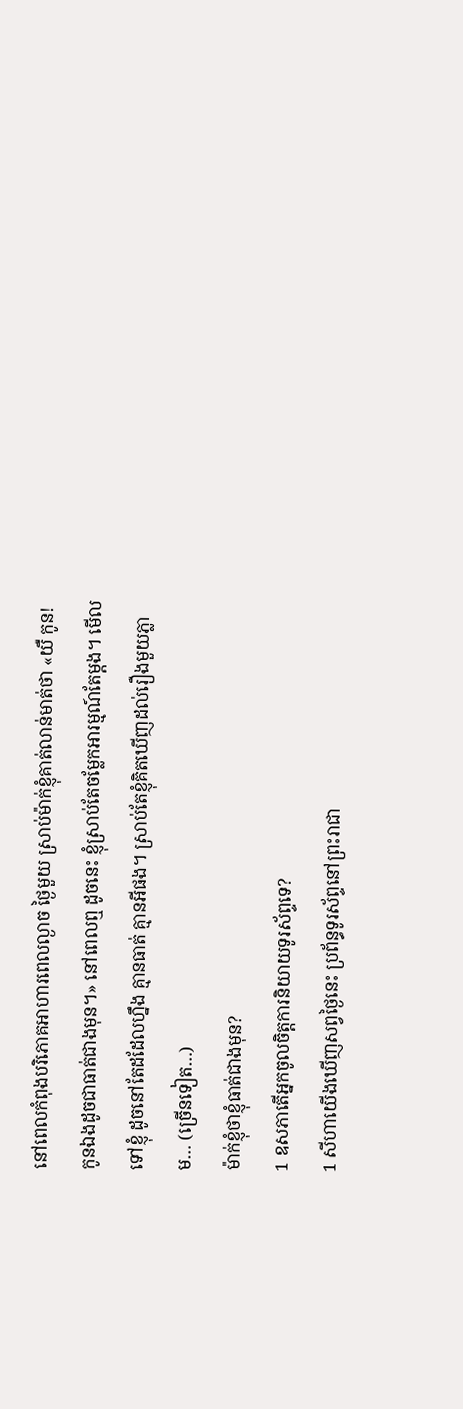នៅពេលកំពុងបរិភោគអាហារពេលល្ងាច ថ្ងៃមួយ ស្រាប់ម៉ាក់ខ្ញុំគាត់លាន់មាត់ថា «យឺ កូន! កូនឯងដូចជាធាត់ជាងមុន។» នៅពេលឮ ដូចនេះ ខ្ញុំស្រាប់តែចម្លែកអារម្មណ៍តែម្ដង។ មើលទៅខ្ញុំ ដូចនៅតែដដែលហ្នឹង គ្មានធាត់ គ្មានអីផង។ ស្រាប់តែខ្ញុំគិតឃើញដល់រឿងមួយភ្លាម… (ច្រើនទៀត…)
ម៉ាក់ខ្ញុំថាខ្ញុំធាត់ជាងមុន?
1 ឧសភាតើអ្នកចូលចិត្តការនិយាយទូរស័ព្ទទេ?
1 សីហាយើងឃើញសព្វថ្ងៃនេះ ប្រព័ន្ធទូរស័ព្ទនៅព្រះរាជា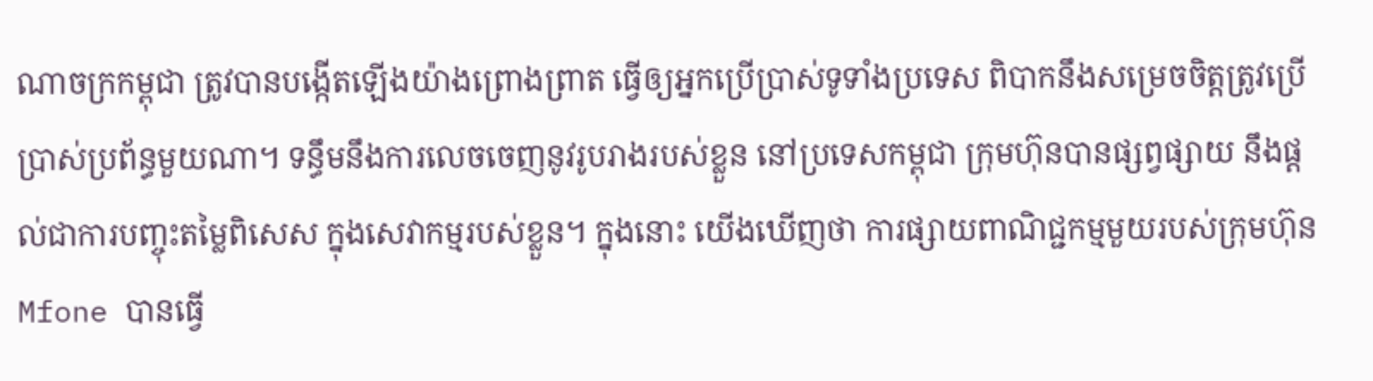ណាចក្រកម្ពុជា ត្រូវបានបង្កើតឡើងយ៉ាងព្រោងព្រាត ធ្វើឲ្យអ្នកប្រើប្រាស់ទូទាំងប្រទេស ពិបាកនឹងសម្រេចចិត្តត្រូវប្រើប្រាស់ប្រព័ន្ធមួយណា។ ទន្ធឹមនឹងការលេចចេញនូវរូបរាងរបស់ខ្លួន នៅប្រទេសកម្ពុជា ក្រុមហ៊ុនបានផ្សព្វផ្សាយ នឹងផ្ដល់ជាការបញ្ចុះតម្លៃពិសេស ក្នុងសេវាកម្មរបស់ខ្លួន។ ក្នុងនោះ យើងឃើញថា ការផ្សាយពាណិជ្ជកម្មមួយរបស់ក្រុមហ៊ុន Mfone បានធ្វើ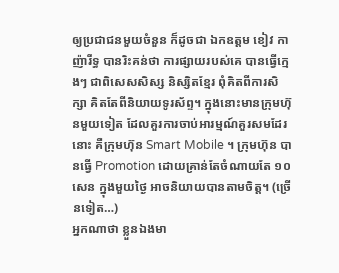ឲ្យប្រជាជនមួយចំនួន ក៏ដូចជា ឯកឧត្ដម ខៀវ កាញ៉ារីទ្ធ បានរិះគន់ថា ការផ្សាយរបស់គេ បានធ្វើក្មេងៗ ជាពិសេសសិស្ស និស្សិតខ្មែរ ពុំគិតពីការសិក្សា គិតតែពីនិយាយទូរស័ព្ទ។ ក្នុងនោះមានក្រុមហ៊ុនមួយទៀត ដែលគួរការចាប់អារម្មណ៍គួរសមដែរនោះ គឺក្រុមហ៊ុន Smart Mobile ។ ក្រុមហ៊ុន បានធ្វើ Promotion ដោយគ្រាន់តែចំណាយតែ ១០ សេន ក្នុងមួយថ្ងៃ អាចនិយាយបានតាមចិត្ត។ (ច្រើនទៀត…)
អ្នកណាថា ខ្លួនឯងមា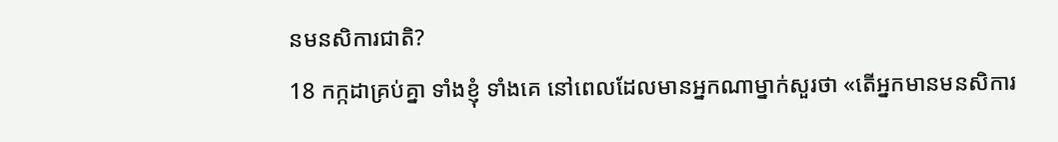នមនសិការជាតិ?
18 កក្កដាគ្រប់គ្នា ទាំងខ្ញុំ ទាំងគេ នៅពេលដែលមានអ្នកណាម្នាក់សួរថា «តើអ្នកមានមនសិការ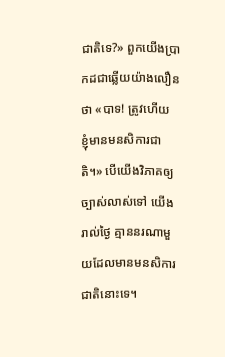ជាតិទេ?» ពួកយើងប្រាកដជាឆ្លើយយ៉ាងលឿនថា «បាទ! ត្រូវហើយ ខ្ញុំមានមនសិការជាតិ។» បើយើងវិភាគឲ្យច្បាស់លាស់ទៅ យើងរាល់ថ្ងៃ គ្មាននរណាមួយដែលមានមនសិការជាតិនោះទេ។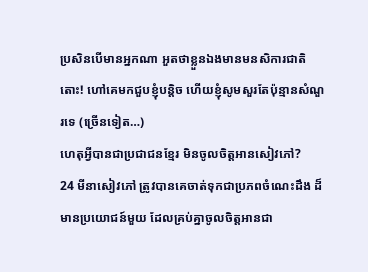ប្រសិនបើមានអ្នកណា អួតថាខ្លួនឯងមានមនសិការជាតិ តោះ! ហៅគេមកជួបខ្ញុំបន្តិច ហើយខ្ញុំសូមសួរតែប៉ុន្មានសំណួរទេ (ច្រើនទៀត…)
ហេតុអ្វីបានជាប្រជាជនខ្មែរ មិនចូលចិត្តអានសៀវភៅ?
24 មីនាសៀវភៅ ត្រូវបានគេចាត់ទុកជាប្រភពចំណេះដឹង ដ៏មានប្រយោជន៍មួយ ដែលគ្រប់គ្នាចូលចិត្តអានជា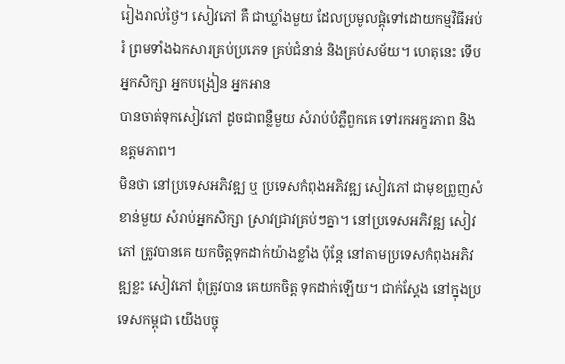រៀងរាល់ថ្ងៃ។ សៀវភៅ គឺ ជាឃ្លាំងមួយ ដែលប្រមូលផ្ដុំទៅដោយកម្មវិធីអប់រំ ព្រមទាំងឯកសារគ្រប់ប្រភេទ គ្រប់ជំនាន់ និងគ្រប់សម័យ។ ហេតុនេះ ទើបអ្នកសិក្សា អ្នកបង្រៀន អ្នកអាន
បានចាត់ទុកសៀវភៅ ដូចជាពន្លឺមួយ សំរាប់បំភ្លឺពួកគេ ទៅរកអក្ខរភាព និង ឧត្ដមភាព។
មិនថា នៅប្រទេសអភិវឌ្ឍ ឬ ប្រទេសកំពុងអភិវឌ្ឍ សៀវភៅ ជាមុខព្រួញសំខាន់មួយ សំរាប់អ្នកសិក្សា ស្រាវជ្រាវគ្រប់ៗគ្នា។ នៅប្រទេសអភិវឌ្ឍ សៀវភៅ ត្រូវបានគេ យកចិត្តទុកដាក់យ៉ាងខ្លាំង ប៉ុន្តែ នៅតាមប្រទេសកំពុងអភិវឌ្ឍខ្លះ សៀវភៅ ពុំត្រូវបាន គេយកចិត្ត ទុកដាក់ឡើយ។ ជាក់ស្ដែង នៅក្នុងប្រទេសកម្ពុជា យើងបច្ចុ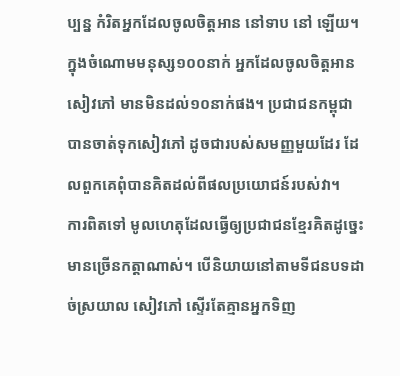ប្បន្ន កំរិតអ្នកដែលចូលចិត្តអាន នៅទាប នៅ ឡើយ។ ក្នុងចំណោមមនុស្ស១០០នាក់ អ្នកដែលចូលចិត្តអានសៀវភៅ មានមិនដល់១០នាក់ផង។ ប្រជាជនកម្ពុជា បានចាត់ទុកសៀវភៅ ដូចជារបស់សមញ្ញមួយដែរ ដែលពួកគេពុំបានគិតដល់ពីផលប្រយោជន៍របស់វា។
ការពិតទៅ មូលហេតុដែលធ្វើឲ្យប្រជាជនខ្មែរគិតដូច្នេះ មានច្រើនកត្តាណាស់។ បើនិយាយនៅតាមទីជនបទដាច់ស្រយាល សៀវភៅ ស្ទើរតែគ្មានអ្នកទិញ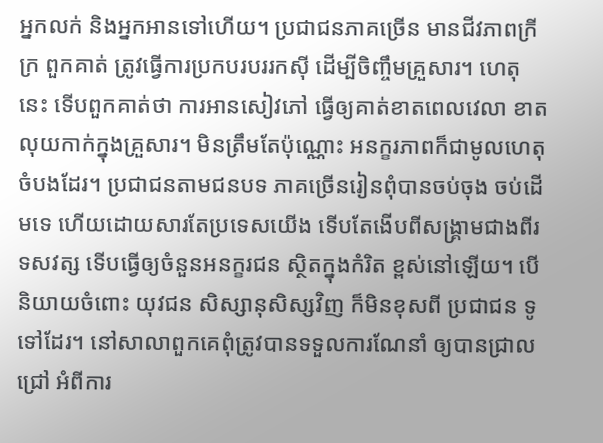អ្នកលក់ និងអ្នកអានទៅហើយ។ ប្រជាជនភាគច្រើន មានជីវភាពក្រីក្រ ពួកគាត់ ត្រូវធ្វើការប្រកបរបររកស៊ី ដើម្បីចិញ្ចឹមគ្រួសារ។ ហេតុនេះ ទើបពួកគាត់ថា ការអានសៀវភៅ ធ្វើឲ្យគាត់ខាតពេលវេលា ខាតលុយកាក់ក្នុងគ្រួសារ។ មិនត្រឹមតែប៉ុណ្ណោះ អនក្ខរភាពក៏ជាមូលហេតុចំបងដែរ។ ប្រជាជនតាមជនបទ ភាគច្រើនរៀនពុំបានចប់ចុង ចប់ដើមទេ ហើយដោយសារតែប្រទេសយើង ទើបតែងើបពីសង្គ្រាមជាងពីរទសវត្ស ទើបធ្វើឲ្យចំនួនអនក្ខរជន ស្ថិតក្នុងកំរិត ខ្ពស់នៅឡើយ។ បើនិយាយចំពោះ យុវជន សិស្សានុសិស្សវិញ ក៏មិនខុសពី ប្រជាជន ទូទៅដែរ។ នៅសាលាពួកគេពុំត្រូវបានទទួលការណែនាំ ឲ្យបានជ្រាលជ្រៅ អំពីការ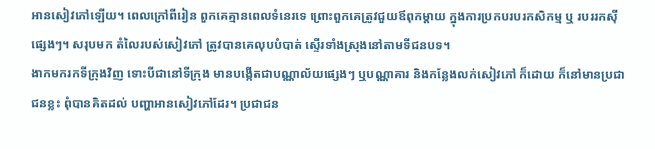អានសៀវភៅឡើយ។ ពេលក្រៅពីរៀន ពួកគេគ្មានពេលទំនេរទេ ព្រោះពួកគេត្រូវជួយឪពុកម្ដាយ ក្នុងការប្រកបរបរកសិកម្ម ឬ របររកស៊ីផ្សេងៗ។ សរុបមក តំលៃរបស់សៀវភៅ ត្រូវបានគេលុបបំបាត់ ស្ទើរទាំងស្រុងនៅតាមទីជនបទ។
ងាកមករកទីក្រុងវិញ ទោះបីជានៅទីក្រុង មានបង្កើតជាបណ្ណាល័យផ្សេងៗ ឬបណ្ណាគារ និងកន្លែងលក់សៀវភៅ ក៏ដោយ ក៏នៅមានប្រជាជនខ្លះ ពុំបានគិតដល់ បញ្ហាអានសៀវភៅដែរ។ ប្រជាជន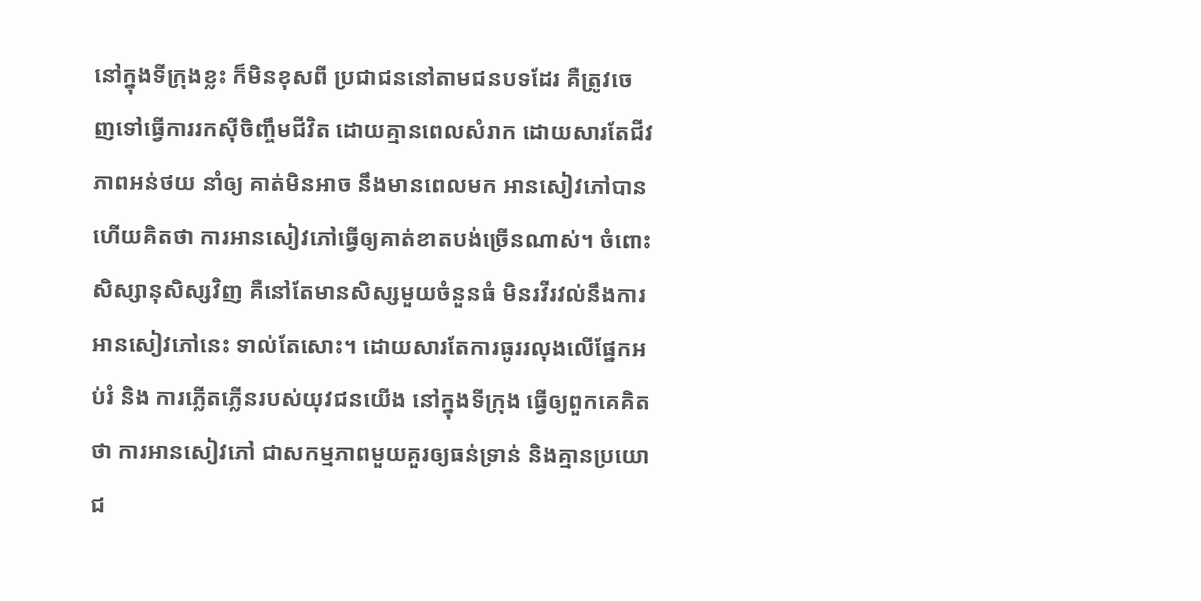នៅក្នុងទីក្រុងខ្លះ ក៏មិនខុសពី ប្រជាជននៅតាមជនបទដែរ គឺត្រូវចេញទៅធ្វើការរកស៊ីចិញ្ចឹមជីវិត ដោយគ្មានពេលសំរាក ដោយសារតែជីវភាពអន់ថយ នាំឲ្យ គាត់មិនអាច នឹងមានពេលមក អានសៀវភៅបាន ហើយគិតថា ការអានសៀវភៅធ្វើឲ្យគាត់ខាតបង់ច្រើនណាស់។ ចំពោះសិស្សានុសិស្សវិញ គឺនៅតែមានសិស្សមួយចំនួនធំ មិនរវីរវល់នឹងការអានសៀវភៅនេះ ទាល់តែសោះ។ ដោយសារតែការធូររលុងលើផ្នែកអប់រំ និង ការភ្លើតភ្លើនរបស់យុវជនយើង នៅក្នុងទីក្រុង ធ្វើឲ្យពួកគេគិតថា ការអានសៀវភៅ ជាសកម្មភាពមួយគួរឲ្យធន់ទ្រាន់ និងគ្មានប្រយោជ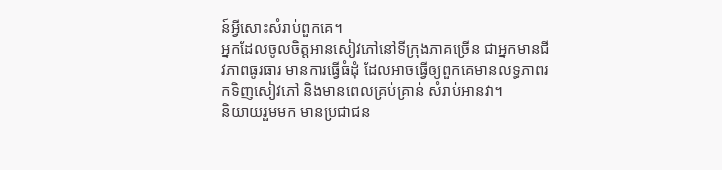ន៍អ្វីសោះសំរាប់ពួកគេ។
អ្នកដែលចូលចិត្តអានសៀវភៅនៅទីក្រុងភាគច្រើន ជាអ្នកមានជីវភាពធូរធារ មានការធ្វើធំដុំ ដែលអាចធ្វើឲ្យពួកគេមានលទ្ធភាពរកទិញសៀវភៅ និងមានពេលគ្រប់គ្រាន់ សំរាប់អានវា។
និយាយរួមមក មានប្រជាជន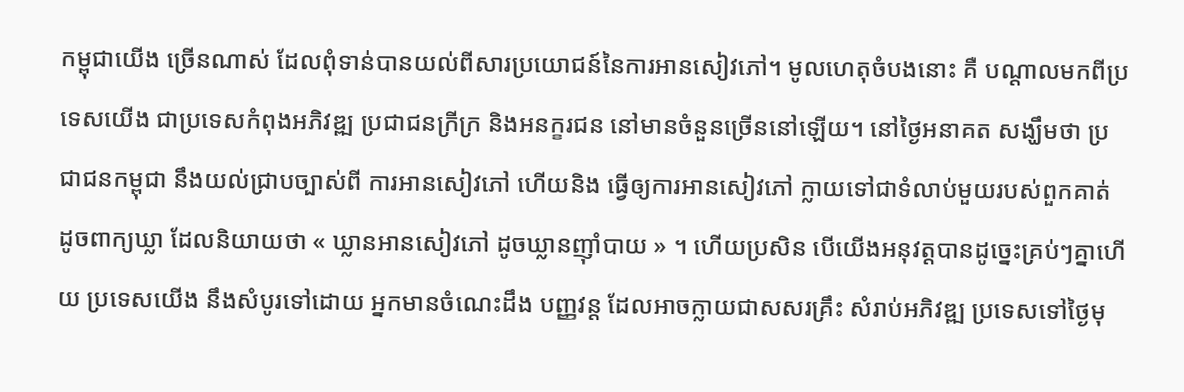កម្ពុជាយើង ច្រើនណាស់ ដែលពុំទាន់បានយល់ពីសារប្រយោជន៍នៃការអានសៀវភៅ។ មូលហេតុចំបងនោះ គឺ បណ្ដាលមកពីប្រទេសយើង ជាប្រទេសកំពុងអភិវឌ្ឍ ប្រជាជនក្រីក្រ និងអនក្ខរជន នៅមានចំនួនច្រើននៅឡើយ។ នៅថ្ងៃអនាគត សង្ឃឹមថា ប្រជាជនកម្ពុជា នឹងយល់ជ្រាបច្បាស់ពី ការអានសៀវភៅ ហើយនិង ធ្វើឲ្យការអានសៀវភៅ ក្លាយទៅជាទំលាប់មួយរបស់ពួកគាត់ ដូចពាក្យឃ្លា ដែលនិយាយថា « ឃ្លានអានសៀវភៅ ដូចឃ្លានញ៉ាំបាយ » ។ ហើយប្រសិន បើយើងអនុវត្តបានដូច្នេះគ្រប់ៗគ្នាហើយ ប្រទេសយើង នឹងសំបូរទៅដោយ អ្នកមានចំណេះដឹង បញ្ញវន្ត ដែលអាចក្លាយជាសសរគ្រឹះ សំរាប់អភិវឌ្ឍ ប្រទេសទៅថ្ងៃមុ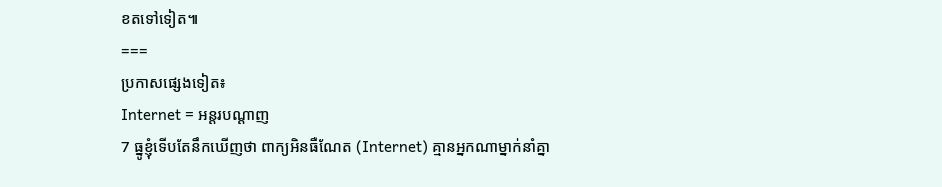ខតទៅទៀត៕
===
ប្រកាសផ្សេងទៀត៖
Internet = អន្តរបណ្ដាញ
7 ធ្នូខ្ញុំទើបតែនឹកឃើញថា ពាក្យអិនធឺណែត (Internet) គ្មានអ្នកណាម្នាក់នាំគ្នា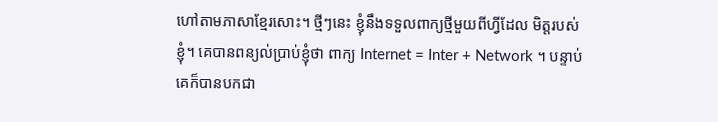ហៅតាមភាសាខ្មែរសោះ។ ថ្មីៗនេះ ខ្ញុំនឹងទទួលពាក្យថ្មីមួយពីហ្វីដែល មិត្តរបស់ខ្ញុំ។ គេបានពន្យល់ប្រាប់ខ្ញុំថា ពាក្យ Internet = Inter + Network ។ បន្ទាប់គេក៏បានបកជា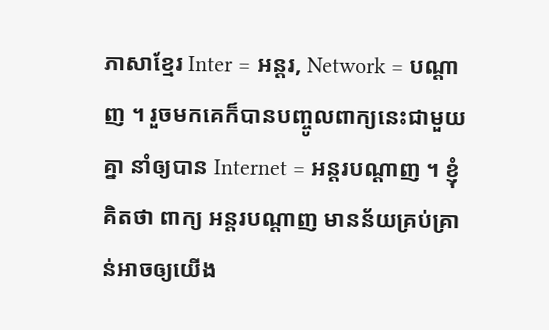ភាសាខ្មែរ Inter = អន្តរ, Network = បណ្ដាញ ។ រួចមកគេក៏បានបញ្ចូលពាក្យនេះជាមួយគ្នា នាំឲ្យបាន Internet = អន្តរបណ្ដាញ ។ ខ្ញុំគិតថា ពាក្យ អន្តរបណ្ដាញ មានន័យគ្រប់គ្រាន់អាចឲ្យយើង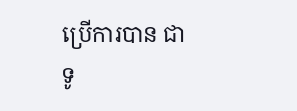ប្រើការបាន ជាទូ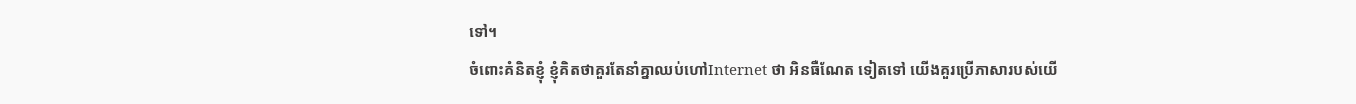ទៅ។
ចំពោះគំនិតខ្ញុំ ខ្ញុំគិតថាគួរតែនាំគ្នាឈប់ហៅInternet ថា អិនធឺណែត ទៀតទៅ យើងគួរប្រើភាសារបស់យើ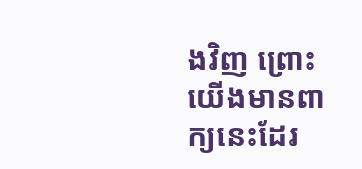ងវិញ ព្រោះយើងមានពាក្យនេះដែរ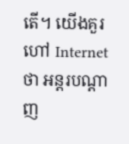តើ។ យើងគួរហៅ Internet ថា អន្តរបណ្ដាញ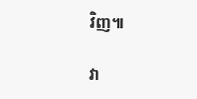វិញ៕

វា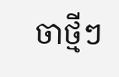ចាថ្មីៗ